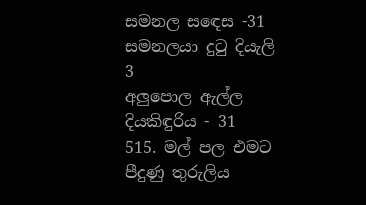සමනල සඳෙස -31
සමනලයා දුටු දියැලි 3
අලුපොල ඇල්ල දියකිඳුරිය - 31
515. මල් පල එමට පීදුණු තුරුලිය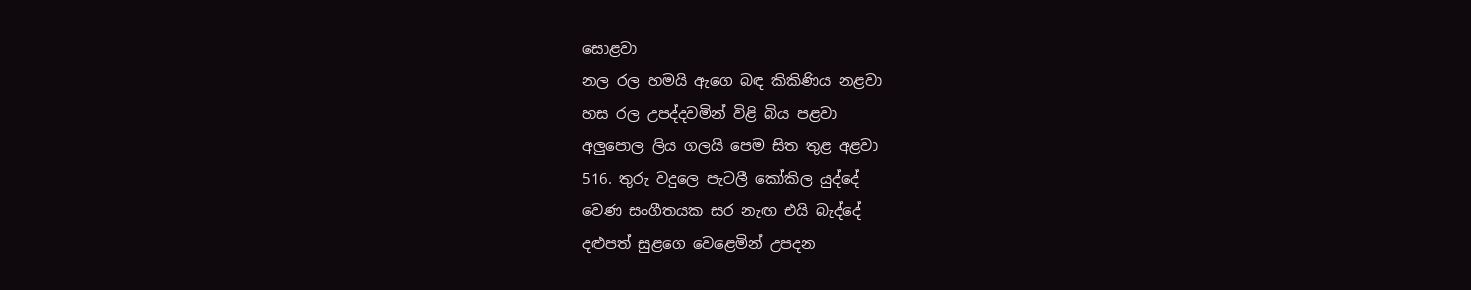සොළවා
නල රල හමයි ඇගෙ බඳ කිකිණිය නළවා
හස රල උපද්දවමින් විළි බිය පළවා
අලුපොල ලිය ගලයි පෙම සිත තුළ අළවා
516. තුරු වදුලෙ පැටලී කෝකිල යුද්දේ
වෙණ සංගීතයක සර නැඟ එයි බැද්දේ
දළුපත් සුළගෙ වෙළෙමින් උපදන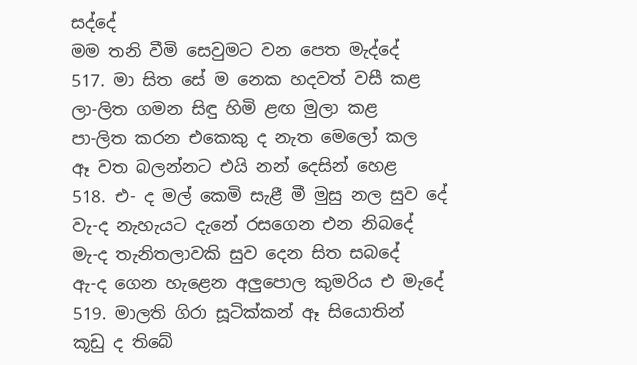සද්දේ
මම තනි වීමි සෙවුමට වන පෙත මැද්දේ
517. මා සිත සේ ම නෙක හදවත් වසී කළ
ලා-ලිත ගමන සිඳු හිමි ළඟ මුලා කළ
පා-ලිත කරන එකෙකු ද නැත මෙලෝ කල
ඈ වත බලන්නට එයි නන් දෙසින් හෙළ
518. එ- ද මල් කෙමි සැළී මී මුසු නල සුව දේ
වැ-ද නැහැයට දැනේ රසගෙන එන නිබදේ
මැ-ද තැනිතලාවකි සුව දෙන සිත සබදේ
ඇ-ද ගෙන හැළෙන අලුපොල කුමරිය එ මැදේ
519. මාලති ගිරා සූටික්කන් ඈ සියොතින්
කූඩු ද තිබේ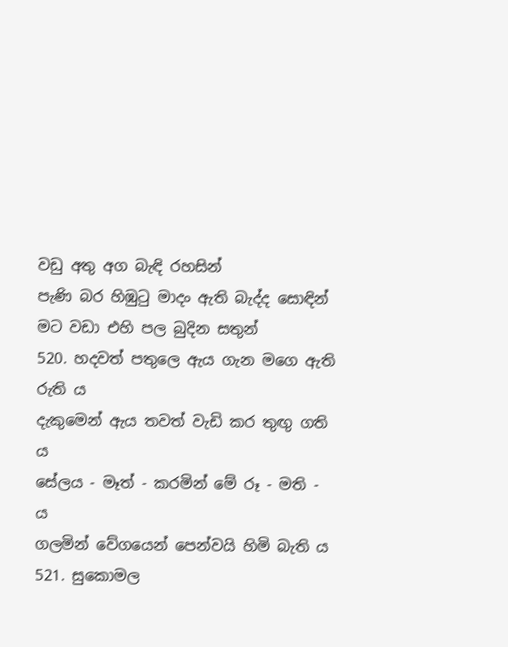වඩු අතු අග බැඳි රහසින්
පැණි බර හිඹුටු මාදං ඇති බැද්ද සොඳින්
මට වඩා එහි පල බුදින සතුන්
520. හදවත් පතුලෙ ඇය ගැන මගෙ ඇති රුති ය
දැකුමෙන් ඇය තවත් වැඩි කර තුඟු ගති ය
සේලය - මෑත් - කරමින් මේ රූ - මති - ය
ගලමින් වේගයෙන් පෙන්වයි හිමි බැති ය
521. සුකොමල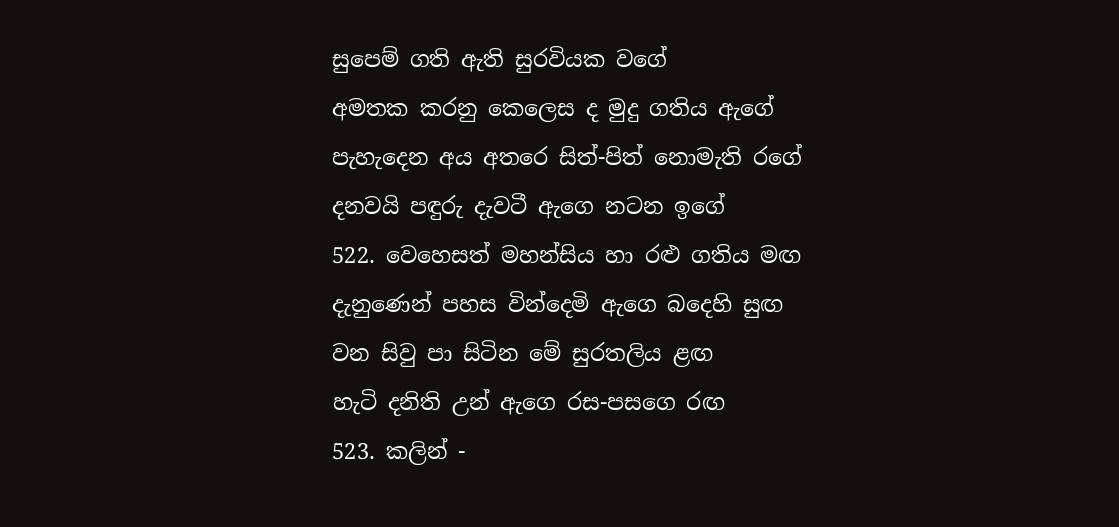සුපෙම් ගති ඇති සුරවියක වගේ
අමතක කරනු කෙලෙස ද මුදු ගතිය ඇගේ
පැහැදෙන අය අතරෙ සිත්-පිත් නොමැති රගේ
දනවයි පඳුරු දැවටී ඇගෙ නටන ඉගේ
522. වෙහෙසත් මහන්සිය හා රළු ගතිය මඟ
දැනුණෙන් පහස වින්දෙමි ඇගෙ බදෙහි සුඟ
වන සිවු පා සිටින මේ සුරතලිය ළඟ
හැටි දනිති උන් ඇගෙ රස-පසගෙ රඟ
523. කලින් -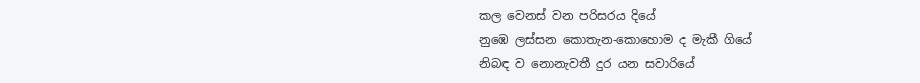කල වෙනස් වන පරිසරය දියේ
නුඹෙ ලස්සන කොතැන-කොහොම ද මැකී ගියේ
නිබඳ ව නොනැවතී දුර යන සවාරියේ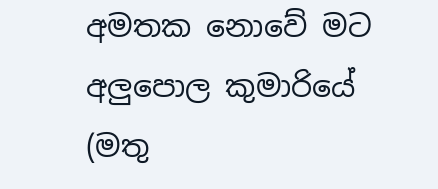අමතක නොවේ මට අලුපොල කුමාරියේ
(මතු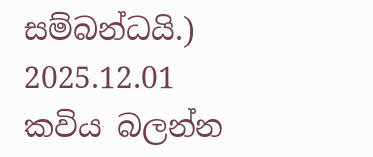සම්බන්ධයි.)
2025.12.01
කවිය බලන්න